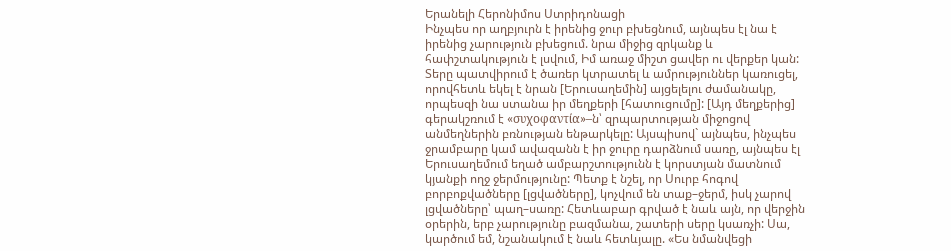Երանելի Հերոնիմոս Ստրիդոնացի
Ինչպես որ աղբյուրն է իրենից ջուր բխեցնում, այնպես էլ նա է իրենից չարություն բխեցում. նրա միջից զրկանք և հափշտակություն է լսվում, Իմ առաջ միշտ ցավեր ու վերքեր կան:
Տերը պատվիրում է ծառեր կտրատել և ամրություններ կառուցել, որովհետև եկել է նրան [Երուսաղեմին] այցելելու ժամանակը, որպեսզի նա ստանա իր մեղքերի [հատուցումը]: [Այդ մեղքերից] գերակշռում է «συχοφαντία»–ն՝ զրպարտության միջոցով անմեղներին բռնության ենթարկելը: Այսպիսով` այնպես, ինչպես ջրամբարը կամ ավազանն է իր ջուրը դարձնում սառը, այնպես էլ Երուսաղեմում եղած ամբարշտությունն է կորստյան մատնում կյանքի ողջ ջերմությունը: Պետք է նշել, որ Սուրբ հոգով բորբոքվածները [լցվածները], կոչվում են տաք–ջերմ, իսկ չարով լցվածները՝ պաղ–սառը: Հետևաբար գրված է նաև այն, որ վերջին օրերին, երբ չարությունը բազմանա, շատերի սերը կսառչի: Սա, կարծում եմ, նշանակում է նաև հետևյալը. «Ես նմանվեցի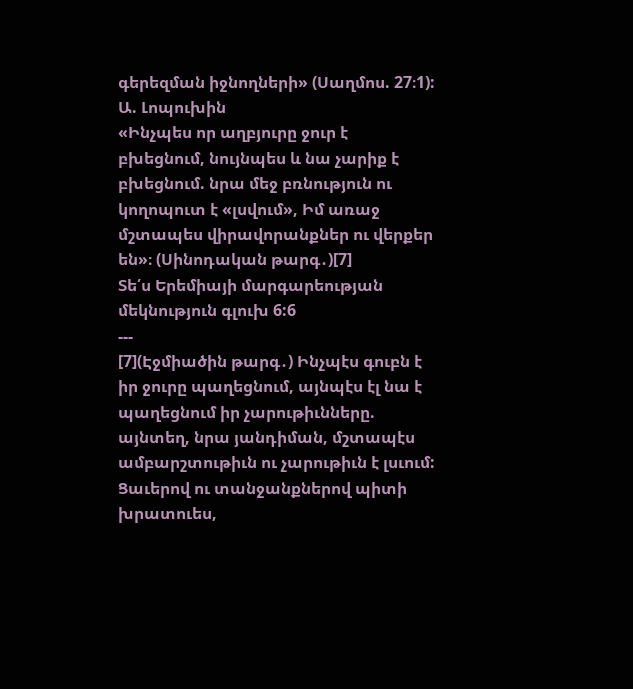գերեզման իջնողների» (Սաղմոս. 27։1):
Ա. Լոպուխին
«Ինչպես որ աղբյուրը ջուր է բխեցնում, նույնպես և նա չարիք է բխեցնում. նրա մեջ բռնություն ու կողոպուտ է «լսվում», Իմ առաջ մշտապես վիրավորանքներ ու վերքեր են»։ (Սինոդական թարգ․)[7]
Տե՛ս Երեմիայի մարգարեության մեկնություն գլուխ 6:6
---
[7](Էջմիածին թարգ․) Ինչպէս գուբն է իր ջուրը պաղեցնում, այնպէս էլ նա է պաղեցնում իր չարութիւնները. այնտեղ, նրա յանդիման, մշտապէս ամբարշտութիւն ու չարութիւն է լսւում: Ցաւերով ու տանջանքներով պիտի խրատուես,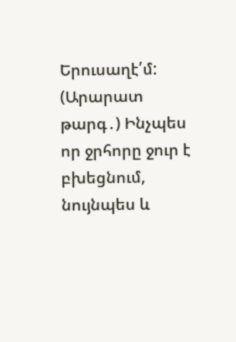Երուսաղէ՛մ:
(Արարատ թարգ․) Ինչպես որ ջրհորը ջուր է բխեցնում, նույնպես և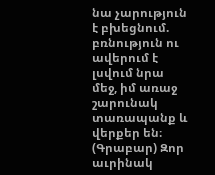նա չարություն է բխեցնում. բռնություն ու ավերում է լսվում նրա մեջ, իմ առաջ շարունակ տառապանք և վերքեր են։
(Գրաբար) Զոր աւրինակ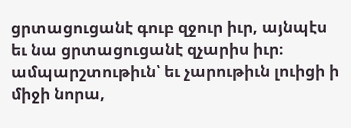ցրտացուցանէ գուբ զջուր իւր, այնպէս եւ նա ցրտացուցանէ զչարիս իւր։ ամպարշտութիւն՝ եւ չարութիւն լուիցի ի միջի նորա,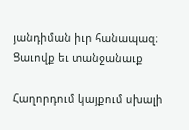յանդիման իւր հանապազ։ Ցաւովք եւ տանջանաւք

Հաղորդում կայքում սխալի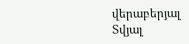վերաբերյալ
Տվյալ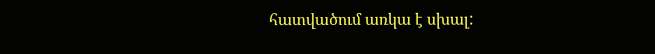հատվածում առկա է սխալ: